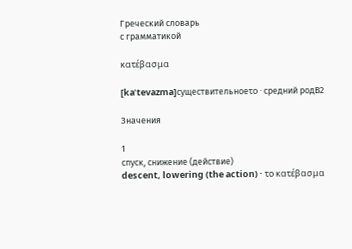Греческий словарь
с грамматикой

κατέβασμα

[kaˈtevazma]существительноеτο · средний родB2

Значения

1
спуск, снижение (действие)
descent, lowering (the action) · το κατέβασμα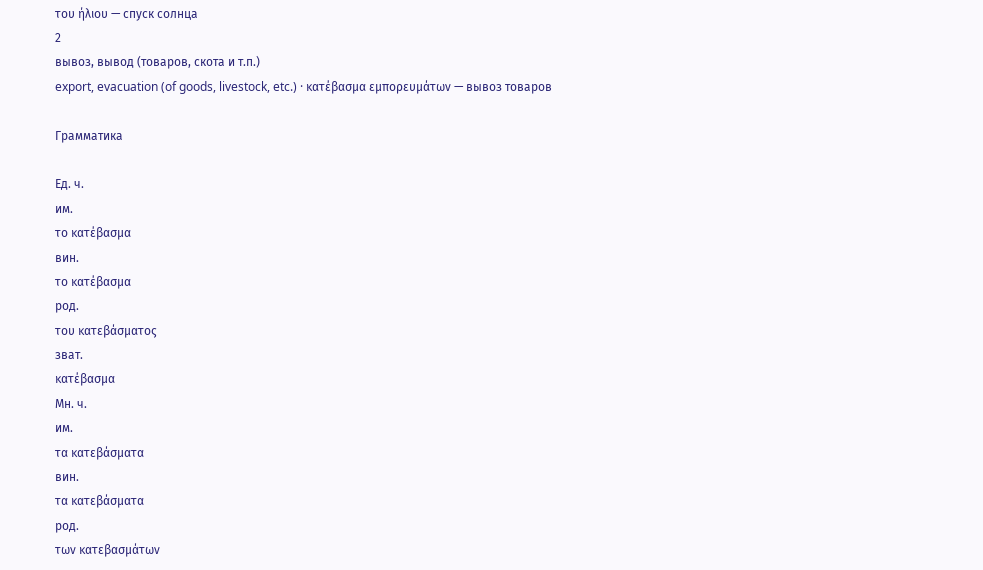του ήλιου — спуск солнца
2
вывоз, вывод (товаров, скота и т.п.)
export, evacuation (of goods, livestock, etc.) · κατέβασμα εμπορευμάτων — вывоз товаров

Грамматика

Ед. ч.
им.
το κατέβασμα
вин.
το κατέβασμα
род.
του κατεβάσματος
зват.
κατέβασμα
Мн. ч.
им.
τα κατεβάσματα
вин.
τα κατεβάσματα
род.
των κατεβασμάτων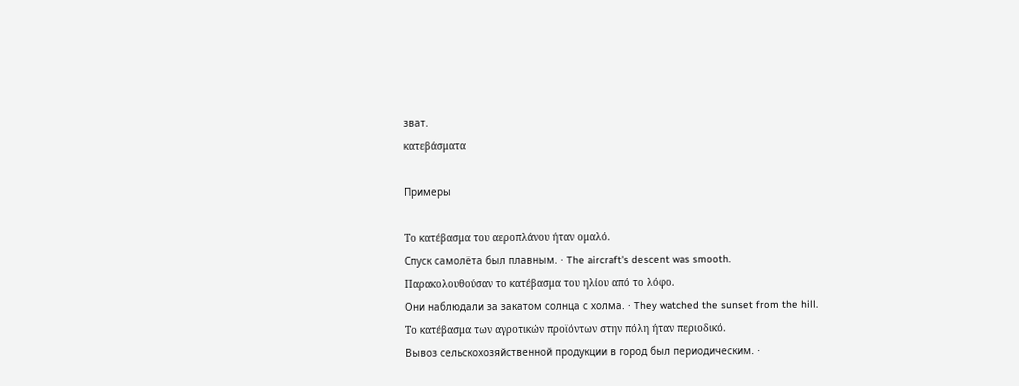зват.
κατεβάσματα

Примеры

Το κατέβασμα του αεροπλάνου ήταν ομαλό.
Спуск самолёта был плавным. · The aircraft's descent was smooth.
Παρακολουθούσαν το κατέβασμα του ηλίου από το λόφο.
Они наблюдали за закатом солнца с холма. · They watched the sunset from the hill.
Το κατέβασμα των αγροτικών προϊόντων στην πόλη ήταν περιοδικό.
Вывоз сельскохозяйственной продукции в город был периодическим. ·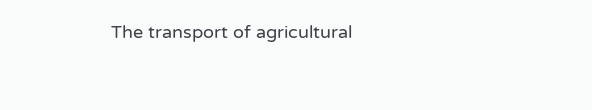The transport of agricultural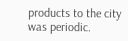products to the city was periodic.